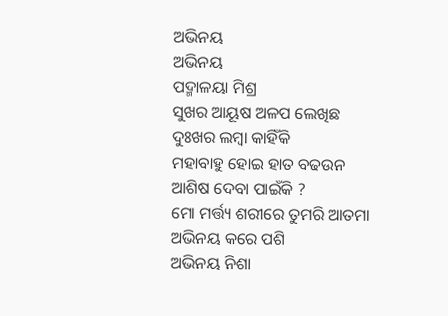ଅଭିନୟ
ଅଭିନୟ
ପଦ୍ମାଳୟା ମିଶ୍ର
ସୁଖର ଆୟୂଷ ଅଳପ ଲେଖିଛ
ଦୁଃଖର ଲମ୍ବା କାହିଁକି
ମହାବାହୁ ହୋଇ ହାତ ବଢଉନ
ଆଶିଷ ଦେବା ପାଇଁକି ?
ମୋ ମର୍ତ୍ତ୍ୟ ଶରୀରେ ତୁମରି ଆତମା
ଅଭିନୟ କରେ ପଶି
ଅଭିନୟ ନିଶା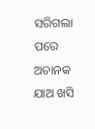ସରିଗଲା ପରେ
ଅଚାନକ ଯାଅ ଖସି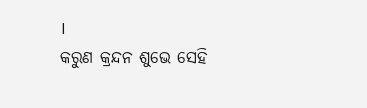।
କରୁଣ କ୍ରନ୍ଦନ ଶୁଭେ ସେହି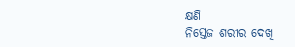କ୍ଷଣି
ନିସ୍ତେଜ ଶରୀର ଦେଖି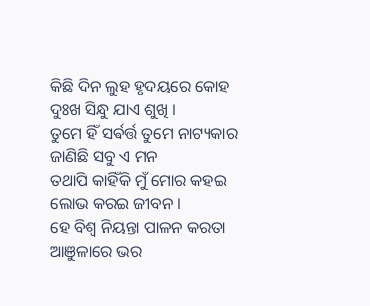କିଛି ଦିନ ଲୁହ ହୃଦୟରେ କୋହ
ଦୁଃଖ ସିନ୍ଧୁ ଯାଏ ଶୁଖି ।
ତୁମେ ହିଁ ସର୍ଵର୍ତ୍ତ ତୁମେ ନାଟ୍ୟକାର
ଜାଣିଛି ସବୁ ଏ ମନ
ତଥାପି କାହିଁକି ମୁଁ ମୋର କହଇ
ଲୋଭ କରଇ ଜୀବନ ।
ହେ ବିଶ୍ବ ନିୟନ୍ତା ପାଳନ କରତା
ଆଞୁଳାରେ ଭର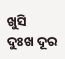ଖୁସି
ଦୁଃଖ ଦୂର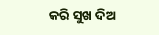କରି ସୁଖ ଦିଅ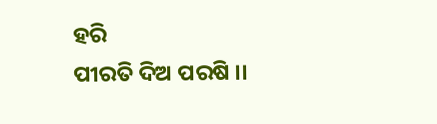ହରି
ପୀରତି ଦିଅ ପରଷି ।।